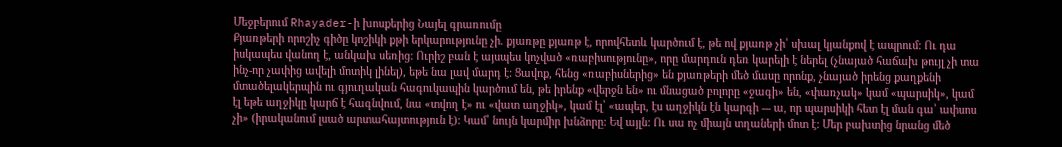Մեջբերում Rhayader-ի խոսքերից Նայել գրառումը
Քյառթերի որոշիչ գիծը կոշիկի քթի երկարությունը չի. քյառթը քյառթ է, որովհետև կարծում է, թե ով քյառթ չի՝ սխալ կյանքով է ապրում: Ու դա իսկապես վանող է, անկախ սեռից: Ուրիշ բան է այսպես կոչված «ռաբիսությունը», որը մարդուն դեռ կարելի է ներել (չնայած հաճախ թույլ չի տա ինչ-որ չափից ավելի մոտիկ լինել), եթե նա լավ մարդ է: Ցավոք, հենց «ռաբիսներից» են քյառթերի մեծ մասը որոնք, չնայած իրենց քաղքենի մտածելակերպին ու գյուղական հագուկապին կարծում են, թե իրենք «վերջն են» ու մնացած բոլորը «ջագի» են, «փառչակ» կամ «պարսիկ», կամ էլ եթե աղջիկը կարճ է հագնվում, նա «տվող է» ու «վատ աղջիկ», կամ էլ՝ «ապեր, էս աղջիկն էն կարգի --- ա, որ պարսիկի հետ էլ ման գա՝ ափսոս չի» (իրականում լսած արտահայտություն է): Կամ՝ նույն կարմիր խնձորը: Եվ այլն: Ու սա ոչ միայն տղաների մոտ է: Մեր բախտից նրանց մեծ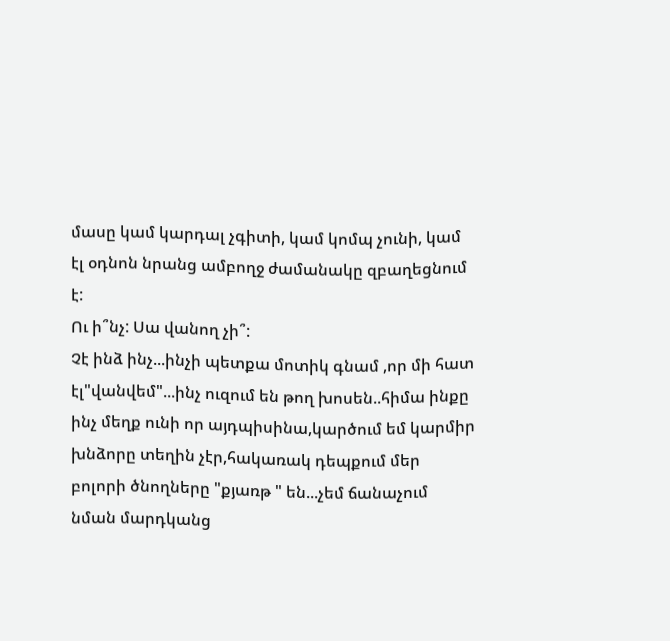մասը կամ կարդալ չգիտի, կամ կոմպ չունի, կամ էլ օդնոն նրանց ամբողջ ժամանակը զբաղեցնում է:
Ու ի՞նչ: Սա վանող չի՞:
Չէ ինձ ինչ...ինչի պետքա մոտիկ գնամ ,որ մի հատ էլ"վանվեմ"...ինչ ուզում են թող խոսեն..հիմա ինքը ինչ մեղք ունի որ այդպիսինա,կարծում եմ կարմիր խնձորը տեղին չէր,հակառակ դեպքում մեր բոլորի ծնողները "քյառթ " են...չեմ ճանաչում նման մարդկանց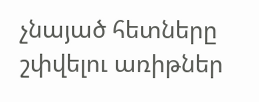չնայած հետները շփվելու առիթներ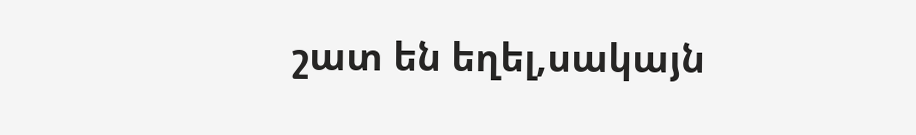շատ են եղել,սակայն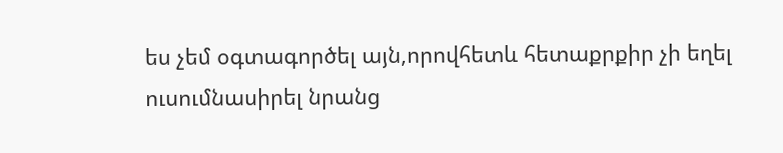ես չեմ օգտագործել այն,որովհետև հետաքրքիր չի եղել ուսումնասիրել նրանց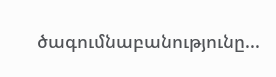ծագումնաբանությունը...